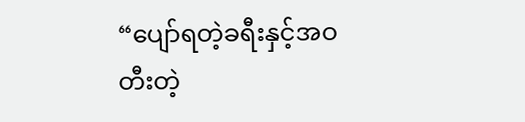“ပျော်ရတဲ့ခရီးနှင့်အဝတီးတဲ့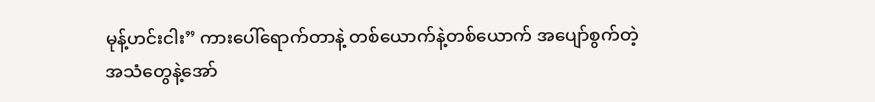မုန့်ဟင်းငါး” ကားပေါ်ရောက်တာနဲ့ တစ်ယောက်နဲ့တစ်ယောက် အပျော်စွက်တဲ့အသံတွေနဲ့အော်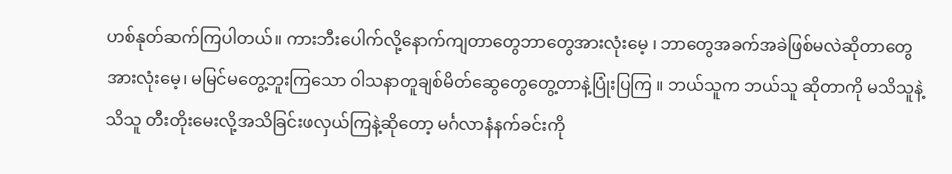ဟစ်နုတ်ဆက်ကြပါတယ်။ ကားဘီးပေါက်လို့နောက်ကျတာတွေဘာတွေအားလုံးမေ့ ၊ ဘာတွေအခက်အခဲဖြစ်မလဲဆိုတာတွေအားလုံးမေ့၊ မမြင်မတွေ့ဘူးကြသော ဝါသနာတူချစ်မိတ်ဆွေတွေတွေ့တာနဲ့ပြုံးပြကြ ။ ဘယ်သူက ဘယ်သူ ဆိုတာကို မသိသူနဲ့သိသူ တီးတိုးမေးလို့အသိခြင်းဖလှယ်ကြနဲ့ဆိုတော့ မင်္ဂလာနံနက်ခင်းကို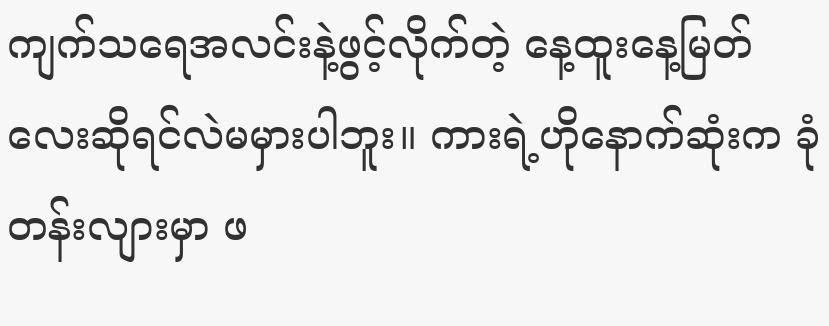ကျက်သရေအလင်းနဲ့ဖွင့်လိုက်တဲ့ နေ့ထူးနေ့မြတ်လေးဆိုရင်လဲမမှားပါဘူး။ ကားရဲ့ဟိုနောက်ဆုံးက ခုံတန်းလျားမှာ ဖ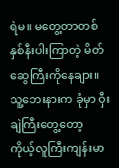ရဲမ။ မတွေ့တာတစ်နှစ်နီးပါးကြာတဲ့ မိတ်ဆွေကြီးကိုနေချား။ သူ့ဘေးနားက ခုံမှာ ဝှီးချဲကြီးတွေ့တော့ ကိုယ့်လူကြီးကျန်းမာ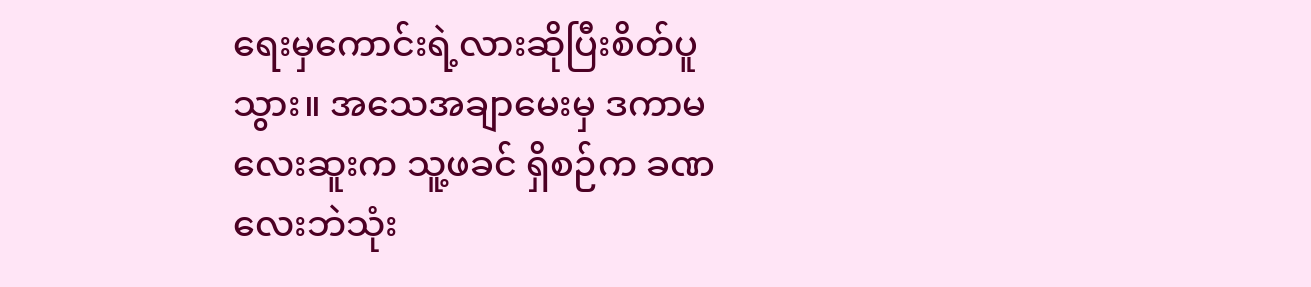ရေးမှကောင်းရဲ့လားဆိုပြီးစိတ်ပူသွား။ အသေအချာမေးမှ ဒကာမလေးဆူးက သူ့ဖခင် ရှိစဉ်က ခဏလေးဘဲသုံး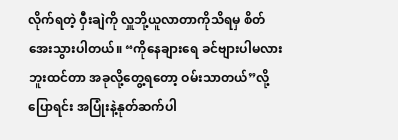လိုက်ရတဲ့ ဝှီးချဲကို လှူဘို့ယူလာတာကိုသိရမှ စိတ်အေးသွားပါတယ်။ “ကိုနေချားရေ ခင်ဗျားပါမလားဘူးထင်တာ အခုလို့တွေ့ရတော့ ဝမ်းသာတယ်”လို့ပြောရင်း အပြုံးနဲ့နုတ်ဆက်ပါ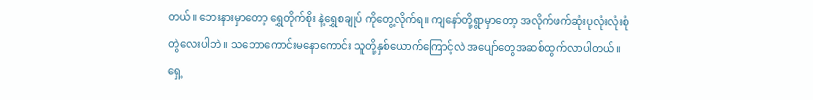တယ်။ ဘေးနားမှာတော့ ရွှေတိုက်စိုး နဲ့ရွှေစချုပ် ကိုတွေ့လိုက်ရ။ ကျနော်တို့ရွာမှာတော့ အလိုက်ဖက်ဆုံးပုလုံးလုံးစုံတွဲလေးပါဘဲ။ သဘောကောင်းမနောကောင်း သူတို့နှစ်ယောက်ကြောင့်လဲ အပျော်တွေအဆစ်ထွက်လာပါတယ်။ ရှေ့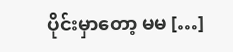ပိုင်းမှာတော့ မမ […]